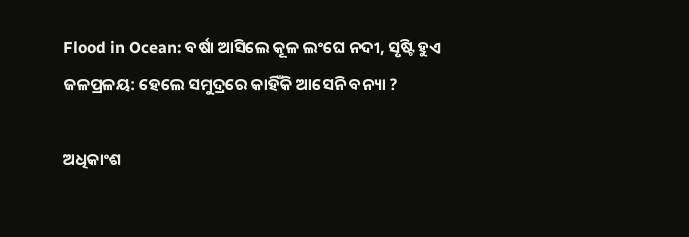Flood in Ocean: ବର୍ଷା ଆସିଲେ କୂଳ ଲଂଘେ ନଦୀ, ସୃଷ୍ଟି ହୁଏ ଜଳପ୍ରଳୟ: ହେଲେ ସମୁଦ୍ରରେ କାହିଁକି ଆସେନି ବନ୍ୟା ?

ଅଧିକାଂଶ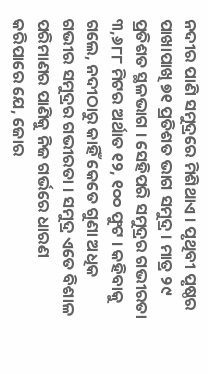ନଦୀର ପାଣି ସମୁଦ୍ରରେ ମିଶିଥାଏ । ପୃଥିବୀ ପୃଷ୍ଠର ପାଖାପାଖି ୭୧ ପ୍ରତିଶତ ଭାଗ ସମୁଦ୍ର । ମାତ୍ର ୨୯ ପ୍ରତିଶତ ସ୍ଥଳଭାଗ । ସେହିପରି ସମୁଦ୍ରର ଗଭୀରତା ୩,୬୮୮ ମିଟର ଅର୍ଥାତ ୧୨, ୧୦୦ ଫୁଟ । କହିବାକୁ ଗଲେ, ନଦୀଠାରୁ କାହିଁ କେତେ ଗୁଣା ଅଧିକ ଗଭୀର ସମୁଦ୍ରର ଗଭୀରତା । ସମୁଦ୍ର ଏତେ ବିଶାଳ ପରିମାଣର ପାଣିକୁ ନିଜ ଗର୍ଭରେ ଧାରଣ କରିପାରେ ଯେ, ଜୋର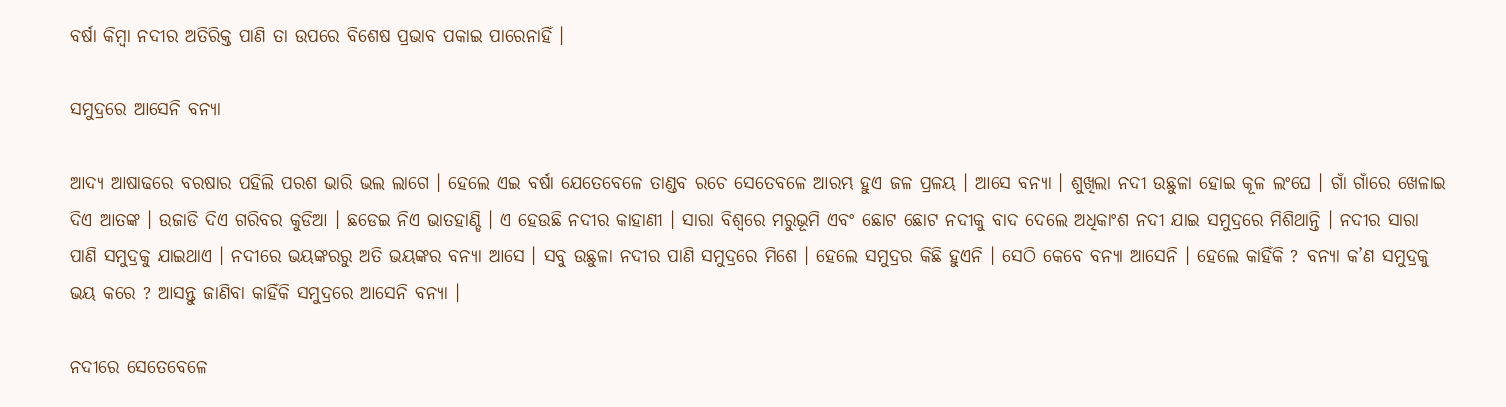ବର୍ଷା କିମ୍ବା ନଦୀର ଅତିରିକ୍ତ ପାଣି ତା ଉପରେ ବିଶେଷ ପ୍ରଭାବ ପକାଇ ପାରେନାହିଁ ।

ସମୁଦ୍ରରେ ଆସେନି ବନ୍ୟା

ଆଦ୍ୟ ଆଷାଢରେ ବରଷାର ପହିଲି ପରଶ ଭାରି ଭଲ ଲାଗେ । ହେଲେ ଏଇ ବର୍ଷା ଯେତେବେଳେ ତାଣ୍ଡବ ରଚେ ସେତେବଳେ ଆରମ୍ଭ ହୁଏ ଜଳ ପ୍ରଳୟ । ଆସେ ବନ୍ୟା । ଶୁଖିଲା ନଦୀ ଉଛୁଳା ହୋଇ କୂଳ ଲଂଘେ । ଗାଁ ଗାଁରେ ଖେଳାଇ ଦିଏ ଆତଙ୍କ । ଉଜାଡି ଦିଏ ଗରିବର କୁଡିଆ । ଛଡେଇ ନିଏ ଭାତହାଣ୍ଡି । ଏ ହେଉଛି ନଦୀର କାହାଣୀ । ସାରା ବିଶ୍ୱରେ ମରୁଭୂମି ଏବଂ ଛୋଟ ଛୋଟ ନଦୀକୁ ବାଦ ଦେଲେ ଅଧିକାଂଶ ନଦୀ ଯାଇ ସମୁଦ୍ରରେ ମିଶିଥାନ୍ତି । ନଦୀର ସାରା ପାଣି ସମୁଦ୍ରକୁ ଯାଇଥାଏ । ନଦୀରେ ଭୟଙ୍କରରୁ ଅତି ଭୟଙ୍କର ବନ୍ୟା ଆସେ । ସବୁ ଉଛୁଳା ନଦୀର ପାଣି ସମୁଦ୍ରରେ ମିଶେ । ହେଲେ ସମୁଦ୍ରର କିଛି ହୁଏନି । ସେଠି କେବେ ବନ୍ୟା ଆସେନି । ହେଲେ କାହିଁକି ? ବନ୍ୟା କ’ଣ ସମୁଦ୍ରକୁ ଭୟ କରେ ? ଆସନ୍ତୁ ଜାଣିବା କାହିଁକି ସମୁଦ୍ରରେ ଆସେନି ବନ୍ୟା ।

ନଦୀରେ ସେତେବେଳେ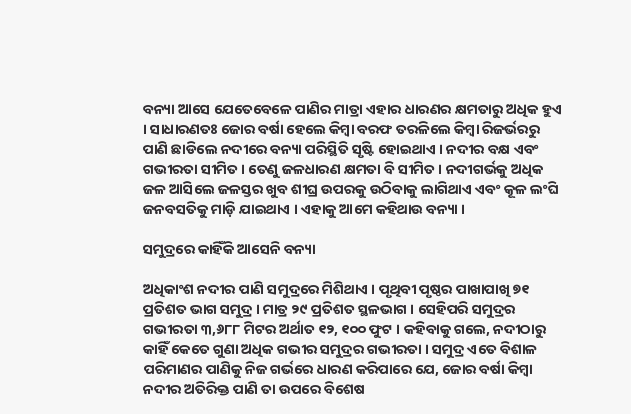ବନ୍ୟା ଆସେ ଯେତେବେଳେ ପାଣିର ମାତ୍ରା ଏହାର ଧାରଣର କ୍ଷମତାରୁ ଅଧିକ ହୁଏ । ସାଧାରଣତଃ ଜୋର ବର୍ଷା ହେଲେ କିମ୍ବା ବରଫ ତରଳିଲେ କିମ୍ବା ରିଜର୍ଭରରୁ ପାଣି ଛାଡିଲେ ନଦୀରେ ବନ୍ୟା ପରିସ୍ଥିତି ସୃଷ୍ଟି ହୋଇଥାଏ । ନଦୀର ବକ୍ଷ ଏବଂ ଗଭୀରତା ସୀମିତ । ତେଣୁ ଜଳଧାରଣ କ୍ଷମତା ବି ସୀମିତ । ନଦୀଗର୍ଭକୁ ଅଧିକ ଜଳ ଆସିଲେ ଜଳସ୍ତର ଖୁବ ଶୀଘ୍ର ଉପରକୁ ଉଠିବାକୁ ଲାଗିଥାଏ ଏବଂ କୂଳ ଲଂଘି ଜନବସତିକୁ ମାଡ଼ି ଯାଇଥାଏ । ଏହାକୁ ଆମେ କହିଥାଉ ବନ୍ୟା ।

ସମୁଦ୍ରରେ କାହିଁକି ଆସେନି ବନ୍ୟା

ଅଧିକାଂଶ ନଦୀର ପାଣି ସମୁଦ୍ରରେ ମିଶିଥାଏ । ପୃଥିବୀ ପୃଷ୍ଠର ପାଖାପାଖି ୭୧ ପ୍ରତିଶତ ଭାଗ ସମୁଦ୍ର । ମାତ୍ର ୨୯ ପ୍ରତିଶତ ସ୍ଥଳଭାଗ । ସେହିପରି ସମୁଦ୍ରର ଗଭୀରତା ୩,୬୮୮ ମିଟର ଅର୍ଥାତ ୧୨, ୧୦୦ ଫୁଟ । କହିବାକୁ ଗଲେ, ନଦୀଠାରୁ କାହିଁ କେତେ ଗୁଣା ଅଧିକ ଗଭୀର ସମୁଦ୍ରର ଗଭୀରତା । ସମୁଦ୍ର ଏତେ ବିଶାଳ ପରିମାଣର ପାଣିକୁ ନିଜ ଗର୍ଭରେ ଧାରଣ କରିପାରେ ଯେ, ଜୋର ବର୍ଷା କିମ୍ବା ନଦୀର ଅତିରିକ୍ତ ପାଣି ତା ଉପରେ ବିଶେଷ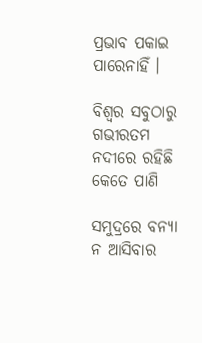ପ୍ରଭାବ ପକାଇ ପାରେନାହିଁ ।

ବିଶ୍ୱର ସବୁଠାରୁ ଗଭୀରତମ ନଦୀରେ ରହିଛି କେତେ ପାଣି

ସମୁଦ୍ରରେ ବନ୍ୟା ନ ଆସିବାର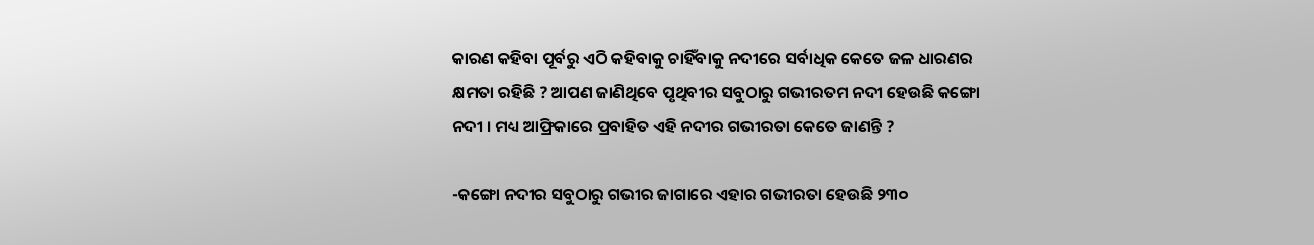କାରଣ କହିବା ପୂର୍ବରୁ ଏଠି କହିବାକୁ ଚାହିଁବାକୁ ନଦୀରେ ସର୍ବାଧିକ କେତେ ଜଳ ଧାରଣର କ୍ଷମତା ରହିଛି ? ଆପଣ ଜାଣିଥିବେ ପୃଥିବୀର ସବୁଠାରୁ ଗଭୀରତମ ନଦୀ ହେଉଛି କଙ୍ଗୋ ନଦୀ । ମଧ୍ୟ ଆଫ୍ରିକାରେ ପ୍ରବାହିତ ଏହି ନଦୀର ଗଭୀରତା କେତେ ଜାଣନ୍ତି ?

-କଙ୍ଗୋ ନଦୀର ସବୁଠାରୁ ଗଭୀର ଜାଗାରେ ଏହାର ଗଭୀରତା ହେଉଛି ୨୩୦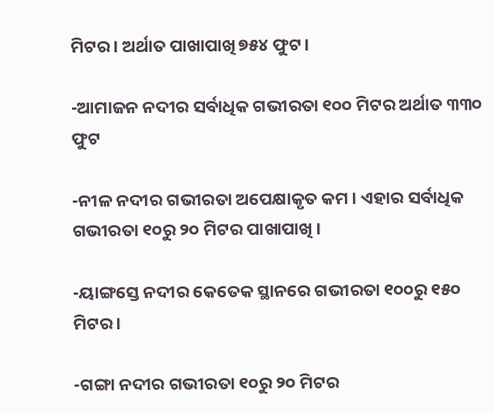ମିଟର । ଅର୍ଥାତ ପାଖାପାଖି ୭୫୪ ଫୁଟ ।

-ଆମାଜନ ନଦୀର ସର୍ବାଧିକ ଗଭୀରତା ୧୦୦ ମିଟର ଅର୍ଥାତ ୩୩୦ ଫୁଟ

-ନୀଳ ନଦୀର ଗଭୀରତା ଅପେକ୍ଷାକୃତ କମ । ଏହାର ସର୍ବାଧିକ ଗଭୀରତା ୧୦ରୁ ୨୦ ମିଟର ପାଖାପାଖି ।

-ୟାଙ୍ଗସ୍ତେ ନଦୀର କେତେକ ସ୍ଥାନରେ ଗଭୀରତା ୧୦୦ରୁ ୧୫୦ ମିଟର ।

-ଗଙ୍ଗା ନଦୀର ଗଭୀରତା ୧୦ରୁ ୨୦ ମିଟର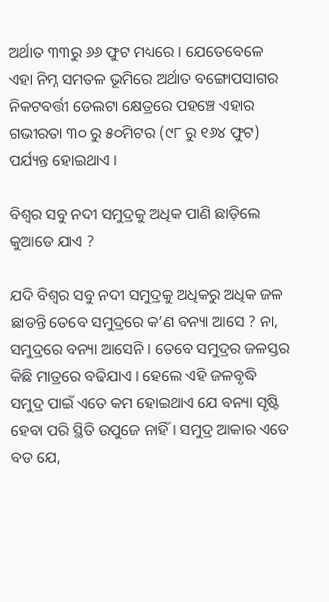ଅର୍ଥାତ ୩୩ରୁ ୬୬ ଫୁଟ ମଧ୍ୟରେ । ଯେତେବେଳେ ଏହା ନିମ୍ନ ସମତଳ ଭୂମିରେ ଅର୍ଥାତ ବଙ୍ଗୋପସାଗର ନିକଟବର୍ତ୍ତୀ ଡେଲଟା କ୍ଷେତ୍ରରେ ପହଞ୍ଚେ ଏହାର ଗଭୀରତା ୩୦ ରୁ ୫୦ମିଟର (୯୮ ରୁ ୧୬୪ ଫୁଟ) ପର୍ଯ୍ୟନ୍ତ ହୋଇଥାଏ ।

ବିଶ୍ୱର ସବୁ ନଦୀ ସମୁଦ୍ରକୁ ଅଧିକ ପାଣି ଛାଡ଼ିଲେ କୁଆଡେ ଯାଏ ?

ଯଦି ବିଶ୍ୱର ସବୁ ନଦୀ ସମୁଦ୍ରକୁ ଅଧିକରୁ ଅଧିକ ଜଳ ଛାଡନ୍ତି ତେବେ ସମୁଦ୍ରରେ କ’ଣ ବନ୍ୟା ଆସେ ? ନା, ସମୁଦ୍ରରେ ବନ୍ୟା ଆସେନି । ତେବେ ସମୁଦ୍ରର ଜଳସ୍ତର କିଛି ମାତ୍ରରେ ବଢିଯାଏ । ହେଲେ ଏହି ଜଳବୃଦ୍ଧି ସମୁଦ୍ର ପାଇଁ ଏତେ କମ ହୋଇଥାଏ ଯେ ବନ୍ୟା ସୃଷ୍ଟି ହେବା ପରି ସ୍ଥିତି ଉପୁଜେ ନାହିଁ । ସମୁଦ୍ର ଆକାର ଏତେ ବଡ ଯେ,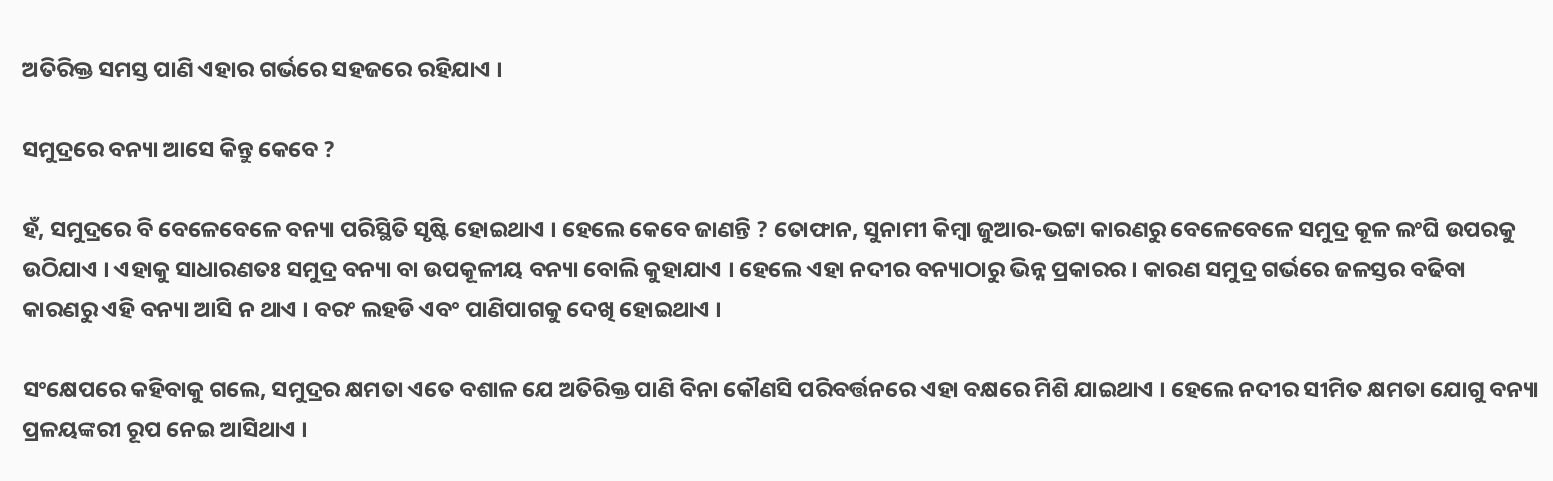ଅତିରିକ୍ତ ସମସ୍ତ ପାଣି ଏହାର ଗର୍ଭରେ ସହଜରେ ରହିଯାଏ ।

ସମୁଦ୍ରରେ ବନ୍ୟା ଆସେ କିନ୍ତୁ କେବେ ?

ହଁ, ସମୁଦ୍ରରେ ବି ବେଳେବେଳେ ବନ୍ୟା ପରିସ୍ଥିତି ସୃଷ୍ଟି ହୋଇଥାଏ । ହେଲେ କେବେ ଜାଣନ୍ତି ? ତୋଫାନ, ସୁନାମୀ କିମ୍ବା ଜୁଆର-ଭଟ୍ଟା କାରଣରୁ ବେଳେବେଳେ ସମୁଦ୍ର କୂଳ ଲଂଘି ଉପରକୁ ଉଠିଯାଏ । ଏହାକୁ ସାଧାରଣତଃ ସମୁଦ୍ର ବନ୍ୟା ବା ଉପକୂଳୀୟ ବନ୍ୟା ବୋଲି କୁହାଯାଏ । ହେଲେ ଏହା ନଦୀର ବନ୍ୟାଠାରୁ ଭିନ୍ନ ପ୍ରକାରର । କାରଣ ସମୁଦ୍ର ଗର୍ଭରେ ଜଳସ୍ତର ବଢିବା କାରଣରୁ ଏହି ବନ୍ୟା ଆସି ନ ଥାଏ । ବରଂ ଲହଡି ଏବଂ ପାଣିପାଗକୁ ଦେଖି ହୋଇଥାଏ ।

ସଂକ୍ଷେପରେ କହିବାକୁ ଗଲେ, ସମୁଦ୍ରର କ୍ଷମତା ଏତେ ବଶାଳ ଯେ ଅତିରିକ୍ତ ପାଣି ବିନା କୌଣସି ପରିବର୍ତ୍ତନରେ ଏହା ବକ୍ଷରେ ମିଶି ଯାଇଥାଏ । ହେଲେ ନଦୀର ସୀମିତ କ୍ଷମତା ଯୋଗୁ ବନ୍ୟା ପ୍ରଳୟଙ୍କରୀ ରୂପ ନେଇ ଆସିଥାଏ ।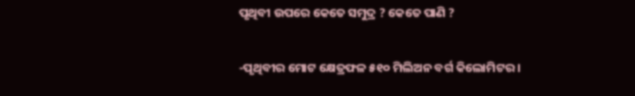ପୃଥିବୀ ଉପରେ କେତେ ସମୁଦ୍ର ? କେତେ ପାଣି ?

-ପୃଥିବୀର ମୋଟ କ୍ଷେତ୍ରଫଳ ୫୧୦ ମିଲିଅନ ବର୍ଗ କିଲୋମିଟର ।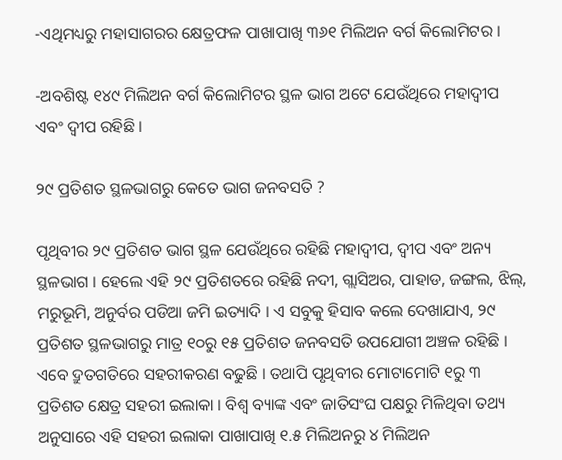-ଏଥିମଧ୍ୟରୁ ମହାସାଗରର କ୍ଷେତ୍ରଫଳ ପାଖାପାଖି ୩୬୧ ମିଲିଅନ ବର୍ଗ କିଲୋମିଟର ।

-ଅବଶିଷ୍ଟ ୧୪୯ ମିଲିଅନ ବର୍ଗ କିଲୋମିଟର ସ୍ଥଳ ଭାଗ ଅଟେ ଯେଉଁଥିରେ ମହାଦ୍ୱୀପ ଏବଂ ଦ୍ୱୀପ ରହିଛି ।

୨୯ ପ୍ରତିଶତ ସ୍ଥଳଭାଗରୁ କେତେ ଭାଗ ଜନବସତି ?

ପୃଥିବୀର ୨୯ ପ୍ରତିଶତ ଭାଗ ସ୍ଥଳ ଯେଉଁଥିରେ ରହିଛି ମହାଦ୍ୱୀପ, ଦ୍ୱୀପ ଏବଂ ଅନ୍ୟ ସ୍ଥଳଭାଗ । ହେଲେ ଏହି ୨୯ ପ୍ରତିଶତରେ ରହିଛି ନଦୀ, ଗ୍ଲାସିଅର, ପାହାଡ, ଜଙ୍ଗଲ, ଝିଲ୍, ମରୁଭୂମି, ଅନୁର୍ବର ପଡିଆ ଜମି ଇତ୍ୟାଦି । ଏ ସବୁକୁ ହିସାବ କଲେ ଦେଖାଯାଏ, ୨୯ ପ୍ରତିଶତ ସ୍ଥଳଭାଗରୁ ମାତ୍ର ୧୦ରୁ ୧୫ ପ୍ରତିଶତ ଜନବସତି ଉପଯୋଗୀ ଅଞ୍ଚଳ ରହିଛି । ଏବେ ଦ୍ରୁତଗତିରେ ସହରୀକରଣ ବଢୁଛି । ତଥାପି ପୃଥିବୀର ମୋଟାମୋଟି ୧ରୁ ୩ ପ୍ରତିଶତ କ୍ଷେତ୍ର ସହରୀ ଇଲାକା । ବିଶ୍ୱ ବ୍ୟାଙ୍କ ଏବଂ ଜାତିସଂଘ ପକ୍ଷରୁ ମିଳିଥିବା ତଥ୍ୟ ଅନୁସାରେ ଏହି ସହରୀ ଇଲାକା ପାଖାପାଖି ୧.୫ ମିଲିଅନରୁ ୪ ମିଲିଅନ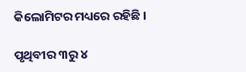କିଲୋମିଟର ମଧ୍ୟରେ ରହିଛି ।

ପୃଥିବୀର ୩ରୁ ୪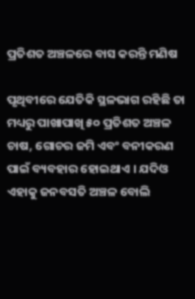ପ୍ରତିଶତ ଅଞ୍ଚଳରେ ବାସ କରନ୍ତି ମଣିଷ

ପୃଥିବୀରେ ଯେତିକି ସ୍ଥଳଭାଗ ରହିଛି ତା ମଧ୍ୟରୁ ପାଖାପାଖି ୫୦ ପ୍ରତିଶତ ଅଞ୍ଚଳ ଚାଷ, ଗୋଚର ଜମି ଏବଂ ବନୀକରଣ ପାଇଁ ବ୍ୟବହାର ହୋଇଥାଏ । ଯଦିଓ ଏହାକୁ ଜନବସତି ଅଞ୍ଚଳ ବୋଲି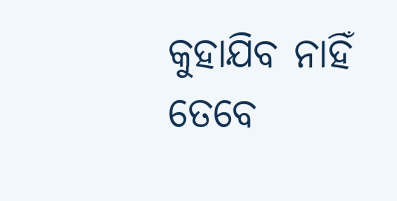କୁହାଯିବ ନାହିଁ ତେବେ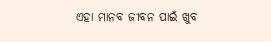ଏହା ମାନବ ଜୀବନ ପାଇଁ ଖୁବ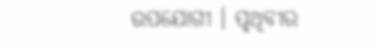ଉପଯୋଗୀ । ପୃଥିବୀର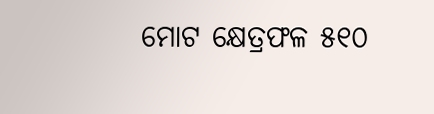ମୋଟ କ୍ଷେତ୍ରଫଳ ୫୧୦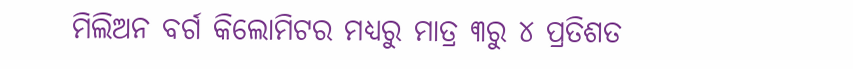ମିଲିଅନ ବର୍ଗ କିଲୋମିଟର ମଧ୍ୟରୁ ମାତ୍ର ୩ରୁ ୪ ପ୍ରତିଶତ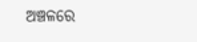ଅଞ୍ଚଳରେ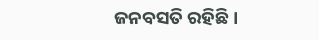ଜନବସତି ରହିଛି ।